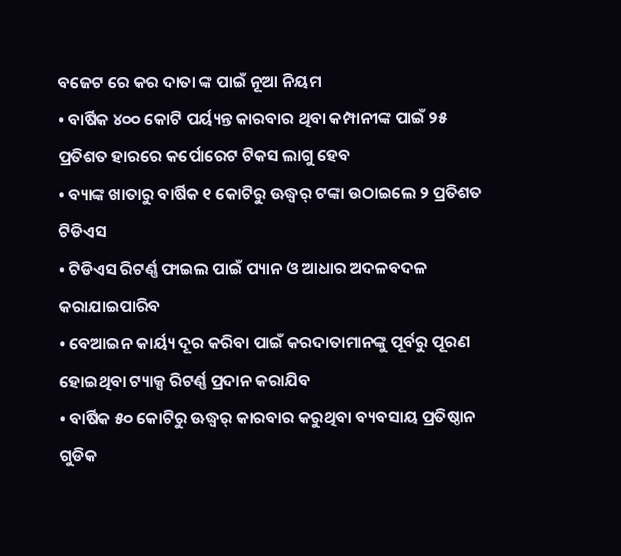ବଜେଟ ରେ କର ଦାତା ଙ୍କ ପାଇଁ ନୂଆ ନିୟମ
• ବାର୍ଷିକ ୪୦୦ କୋଟି ପର୍ୟ୍ୟନ୍ତ କାରବାର ଥିବା କମ୍ପାନୀଙ୍କ ପାଇଁ ୨୫
ପ୍ରତିଶତ ହାରରେ କର୍ପୋରେଟ ଟିକସ ଲାଗୁ ହେବ
• ବ୍ୟାଙ୍କ ଖାତାରୁ ବାର୍ଷିକ ୧ କୋଟିରୁ ଊଦ୍ଧ୍ୱର୍ ଟଙ୍କା ଉଠାଇଲେ ୨ ପ୍ରତିଶତ
ଟିଡିଏସ
• ଟିଡିଏସ ରିଟର୍ଣ୍ଣ ଫାଇଲ ପାଇଁ ପ୍ୟାନ ଓ ଆଧାର ଅଦଳବଦଳ
କରାଯାଇପାରିବ
• ବେଆଇନ କାର୍ୟ୍ୟ ଦୂର କରିବା ପାଇଁ କରଦାତାମାନଙ୍କୁ ପୂର୍ବରୁ ପୂରଣ
ହୋଇଥିବା ଟ୍ୟାକ୍ସ ରିଟର୍ଣ୍ଣ ପ୍ରଦାନ କରାଯିବ
• ବାର୍ଷିକ ୫୦ କୋଟିରୁ ଊଦ୍ଧ୍ୱର୍ କାରବାର କରୁଥିବା ବ୍ୟବସାୟ ପ୍ରତିଷ୍ଠାନ ଗୁଡିକ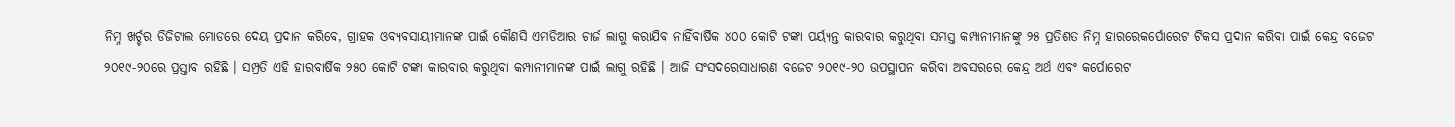ନିମ୍ନ ଖର୍ଚ୍ଚର ଡିଜିଟାଲ ମୋଡରେ ଦେୟ ପ୍ରଦାନ କରିବେ, ଗ୍ରାହକ ଓବ୍ୟବସାୟୀମାନଙ୍କ ପାଇଁ କୌଣସି ଏମଡିଆର ଚାର୍ଜ ଲାଗୁ କରାଯିବ ନାହିଁବାର୍ଷିକ ୪୦୦ କୋଟି ଟଙ୍କା ପର୍ୟ୍ୟନ୍ତ କାରବାର କରୁଥିବା ସମସ୍ତ କମ୍ପାନୀମାନଙ୍କୁ ୨୫ ପ୍ରତିଶତ ନିମ୍ନ ହାରରେକର୍ପୋରେଟ ଟିକସ ପ୍ରଦାନ କରିବା ପାଇଁ କେନ୍ଦ୍ର ବଜେଟ ୨୦୧୯-୨୦ରେ ପ୍ରସ୍ତାବ ରହିଛି । ସମ୍ପ୍ରତି ଏହି ହାରବାର୍ଷିକ ୨୫୦ କୋଟି ଟଙ୍କା କାରବାର କରୁଥିବା କମ୍ପାନୀମାନଙ୍କ ପାଇଁ ଲାଗୁ ରହିଛି । ଆଜି ସଂସଦରେସାଧାରଣ ବଜେଟ ୨୦୧୯-୨୦ ଉପସ୍ଥାପନ କରିବା ଅବସରରେ କେନ୍ଦ୍ର ଅର୍ଥ ଏବଂ କର୍ପୋରେଟ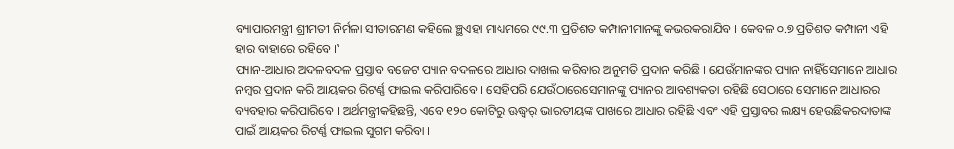ବ୍ୟାପାରମନ୍ତ୍ରୀ ଶ୍ରୀମତୀ ନିର୍ମଳା ସୀତାରମଣ କହିଲେ ଞ୍ଛଏହା ମାଧ୍ୟମରେ ୯୯.୩ ପ୍ରତିଶତ କମ୍ପାନୀମାନଙ୍କୁ କଭରକରାଯିବ । କେବଳ ୦.୭ ପ୍ରତିଶତ କମ୍ପାନୀ ଏହି ହାର ବାହାରେ ରହିବେ ।‛
ପ୍ୟାନ-ଆଧାର ଅଦଳବଦଳ ପ୍ରସ୍ତାବ ବଜେଟ ପ୍ୟାନ ବଦଳରେ ଆଧାର ଦାଖଲ କରିବାର ଅନୁମତି ପ୍ରଦାନ କରିଛି । ଯେଉଁମାନଙ୍କର ପ୍ୟାନ ନାହିଁସେମାନେ ଆଧାର ନମ୍ବର ପ୍ରଦାନ କରି ଆୟକର ରିଟର୍ଣ୍ଣ ଫାଇଲ କରିପାରିବେ । ସେହିପରି ଯେଉଁଠାରେସେମାନଙ୍କୁ ପ୍ୟାନର ଆବଶ୍ୟକତା ରହିଛି ସେଠାରେ ସେମାନେ ଆଧାରର ବ୍ୟବହାର କରିପାରିବେ । ଅର୍ଥମନ୍ତ୍ରୀକହିଛନ୍ତି, ଏବେ ୧୨୦ କୋଟିରୁ ଊଦ୍ଧ୍ୱର୍ ଭାରତୀୟଙ୍କ ପାଖରେ ଆଧାର ରହିଛି ଏବଂ ଏହି ପ୍ରସ୍ତାବର ଲକ୍ଷ୍ୟ ହେଉଛିକରଦାତାଙ୍କ ପାଇଁ ଆୟକର ରିଟର୍ଣ୍ଣ ଫାଇଲ ସୁଗମ କରିବା ।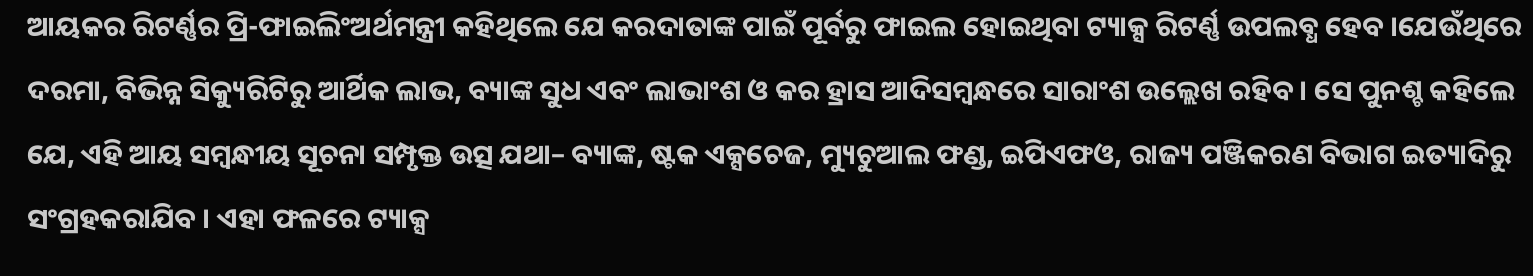ଆୟକର ରିଟର୍ଣ୍ଣର ପ୍ରି-ଫାଇଲିଂଅର୍ଥମନ୍ତ୍ରୀ କହିଥିଲେ ଯେ କରଦାତାଙ୍କ ପାଇଁ ପୂର୍ବରୁ ଫାଇଲ ହୋଇଥିବା ଟ୍ୟାକ୍ସ ରିଟର୍ଣ୍ଣ ଉପଲବ୍ଧ ହେବ ।ଯେଉଁଥିରେ ଦରମା, ବିଭିନ୍ନ ସିକ୍ୟୁରିଟିରୁ ଆର୍ଥିକ ଲାଭ, ବ୍ୟାଙ୍କ ସୁଧ ଏବଂ ଲାଭାଂଶ ଓ କର ହ୍ରାସ ଆଦିସମ୍ବନ୍ଧରେ ସାରାଂଶ ଉଲ୍ଲେଖ ରହିବ । ସେ ପୁନଶ୍ଚ କହିଲେ ଯେ, ଏହି ଆୟ ସମ୍ବନ୍ଧୀୟ ସୂଚନା ସମ୍ପୃକ୍ତ ଉତ୍ସ ଯଥା– ବ୍ୟାଙ୍କ, ଷ୍ଟକ ଏକ୍ସଚେଜ, ମ୍ୟୁଚୁଆଲ ଫଣ୍ଡ, ଇପିଏଫଓ, ରାଜ୍ୟ ପଞ୍ଜିକରଣ ବିଭାଗ ଇତ୍ୟାଦିରୁ ସଂଗ୍ରହକରାଯିବ । ଏହା ଫଳରେ ଟ୍ୟାକ୍ସ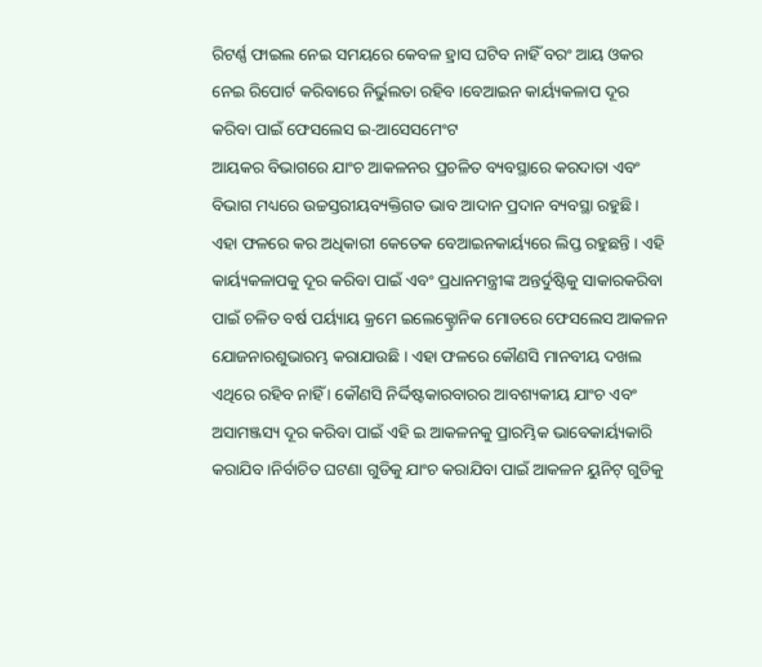ରିଟର୍ଣ୍ଣ ଫାଇଲ ନେଇ ସମୟରେ କେବଳ ହ୍ରାସ ଘଟିବ ନାହିଁ ବରଂ ଆୟ ଓକର ନେଇ ରିପୋର୍ଟ କରିବାରେ ନିର୍ଭୁଲତା ରହିବ ।ବେଆଇନ କାର୍ୟ୍ୟକଳାପ ଦୂର କରିବା ପାଇଁ ଫେସଲେସ ଇ-ଆସେସମେଂଟ
ଆୟକର ବିଭାଗରେ ଯାଂଚ ଆକଳନର ପ୍ରଚଳିତ ବ୍ୟବସ୍ଥାରେ କରଦାତା ଏବଂ ବିଭାଗ ମଧ୍ୟରେ ଉଚ୍ଚସ୍ତରୀୟବ୍ୟକ୍ତିଗତ ଭାବ ଆଦାନ ପ୍ରଦାନ ବ୍ୟବସ୍ଥା ରହୁଛି । ଏହା ଫଳରେ କର ଅଧିକାରୀ କେତେକ ବେଆଇନକାର୍ୟ୍ୟରେ ଲିପ୍ତ ରହୁଛନ୍ତି । ଏହି କାର୍ୟ୍ୟକଳାପକୁ ଦୂର କରିବା ପାଇଁ ଏବଂ ପ୍ରଧାନମନ୍ତ୍ରୀଙ୍କ ଅନ୍ତର୍ଦୁଷ୍ଟିକୁ ସାକାରକରିବା ପାଇଁ ଚଳିତ ବର୍ଷ ପର୍ୟ୍ୟାୟ କ୍ରମେ ଇଲେକ୍ଟ୍ରୋନିକ ମୋଡରେ ଫେସଲେସ ଆକଳନ ଯୋଜନାରଶୁଭାରମ୍ଭ କରାଯାଉଛି । ଏହା ଫଳରେ କୌଣସି ମାନବୀୟ ଦଖଲ ଏଥିରେ ରହିବ ନାହିଁ । କୌଣସି ନିର୍ଦ୍ଦିଷ୍ଟକାରବାରର ଆବଶ୍ୟକୀୟ ଯାଂଚ ଏବଂ ଅସାମଞ୍ଜସ୍ୟ ଦୂର କରିବା ପାଇଁ ଏହି ଇ ଆକଳନକୁ ପ୍ରାରମ୍ଭିକ ଭାବେକାର୍ୟ୍ୟକାରି କରାଯିବ ।ନିର୍ବାଚିତ ଘଟଣା ଗୁଡିକୁ ଯାଂଚ କରାଯିବା ପାଇଁ ଆକଳନ ୟୁନିଟ୍ ଗୁଡିକୁ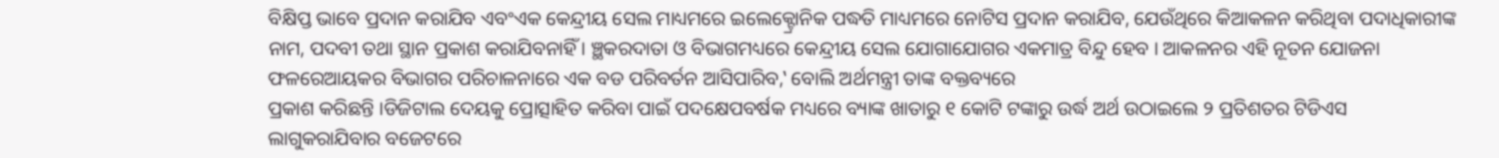ବିକ୍ଷିପ୍ତ ଭାବେ ପ୍ରଦାନ କରାଯିବ ଏବଂଏକ କେନ୍ଦ୍ରୀୟ ସେଲ ମାଧ୍ୟମରେ ଇଲେକ୍ଟ୍ରୋନିକ ପଦ୍ଧତି ମାଧ୍ୟମରେ ନୋଟିସ ପ୍ରଦାନ କରାଯିବ, ଯେଉଁଥିରେ କିଆକଳନ କରିଥିବା ପଦାଧିକାରୀଙ୍କ ନାମ, ପଦବୀ ତଥା ସ୍ଥାନ ପ୍ରକାଶ କରାଯିବନାହିଁ । ଞ୍ଛକରଦାତା ଓ ବିଭାଗମଧ୍ୟରେ କେନ୍ଦ୍ରୀୟ ସେଲ ଯୋଗାଯୋଗର ଏକମାତ୍ର ବିନ୍ଦୁ ହେବ । ଆକଳନର ଏହି ନୂତନ ଯୋଜନା ଫଳରେଆୟକର ବିଭାଗର ପରିଚାଳନାରେ ଏକ ବଡ ପରିବର୍ତନ ଆସିପାରିବ,‛ ବୋଲି ଅର୍ଥମନ୍ତ୍ରୀ ତାଙ୍କ ବକ୍ତବ୍ୟରେ
ପ୍ରକାଶ କରିଛନ୍ତି ।ଡିଜିଟାଲ ଦେୟକୁ ପ୍ରୋତ୍ସାହିତ କରିବା ପାଇଁ ପଦକ୍ଷେପବର୍ଷକ ମଧ୍ୟରେ ବ୍ୟାଙ୍କ ଖାତାରୁ ୧ କୋଟି ଟଙ୍କାରୁ ଉର୍ଦ୍ଧ ଅର୍ଥ ଉଠାଇଲେ ୨ ପ୍ରତିଶତର ଟିଡିଏସ ଲାଗୁକରାଯିବାର ବଜେଟରେ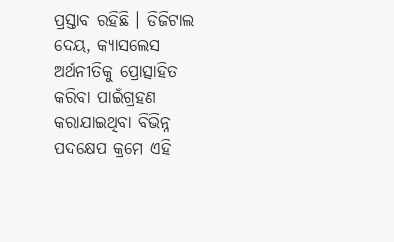ପ୍ରସ୍ତାବ ରହିଛି । ଡିଜିଟାଲ ଦେୟ, କ୍ୟାସଲେସ ଅର୍ଥନୀତିକୁ ପ୍ରୋତ୍ସାହିତ କରିବା ପାଇଁଗ୍ରହଣ କରାଯାଇଥିବା ବିଭିନ୍ନ ପଦକ୍ଷେପ କ୍ରମେ ଏହି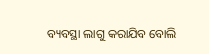ବ୍ୟବସ୍ଥା ଲାଗୁ କରାଯିବ ବୋଲି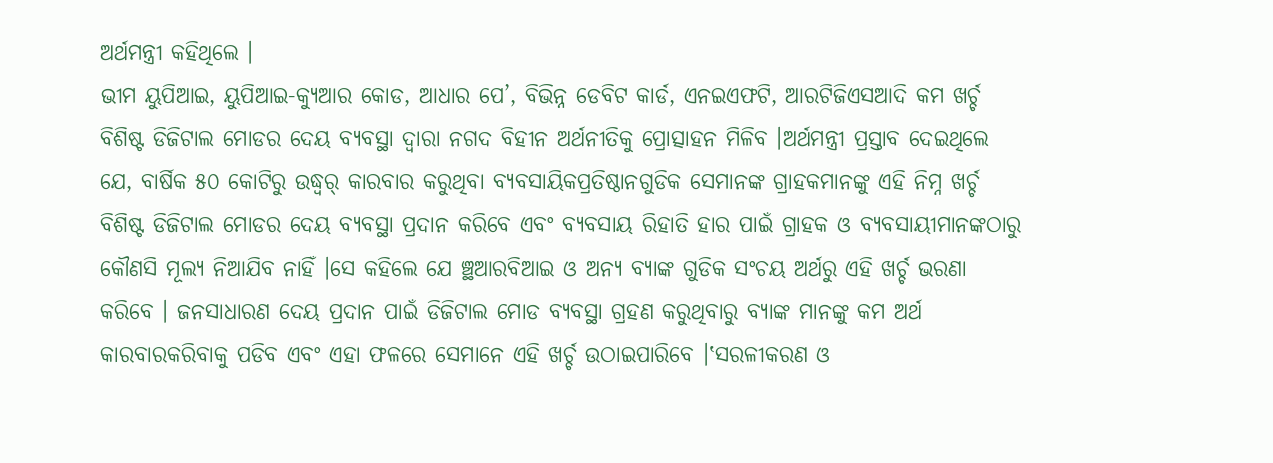ଅର୍ଥମନ୍ତ୍ରୀ କହିଥିଲେ ।
ଭୀମ ୟୁପିଆଇ, ୟୁପିଆଇ-କ୍ୟୁଆର କୋଡ, ଆଧାର ପେ’, ବିଭିନ୍ନ ଡେବିଟ କାର୍ଡ, ଏନଇଏଫଟି, ଆରଟିଜିଏସଆଦି କମ ଖର୍ଚ୍ଚ ବିଶିଷ୍ଟ ଡିଜିଟାଲ ମୋଡର ଦେୟ ବ୍ୟବସ୍ଥା ଦ୍ୱାରା ନଗଦ ବିହୀନ ଅର୍ଥନୀତିକୁ ପ୍ରୋତ୍ସାହନ ମିଳିବ ।ଅର୍ଥମନ୍ତ୍ରୀ ପ୍ରସ୍ତାବ ଦେଇଥିଲେ ଯେ, ବାର୍ଷିକ ୫୦ କୋଟିରୁ ଉଦ୍ଧ୍ୱର୍ କାରବାର କରୁଥିବା ବ୍ୟବସାୟିକପ୍ରତିଷ୍ଠାନଗୁଡିକ ସେମାନଙ୍କ ଗ୍ରାହକମାନଙ୍କୁ ଏହି ନିମ୍ନ ଖର୍ଚ୍ଚ ବିଶିଷ୍ଟ ଡିଜିଟାଲ ମୋଡର ଦେୟ ବ୍ୟବସ୍ଥା ପ୍ରଦାନ କରିବେ ଏବଂ ବ୍ୟବସାୟ ରିହାତି ହାର ପାଇଁ ଗ୍ରାହକ ଓ ବ୍ୟବସାୟୀମାନଙ୍କଠାରୁ କୌଣସି ମୂଲ୍ୟ ନିଆଯିବ ନାହିଁ ।ସେ କହିଲେ ଯେ ଞ୍ଛଆରବିଆଇ ଓ ଅନ୍ୟ ବ୍ୟାଙ୍କ ଗୁଡିକ ସଂଚୟ ଅର୍ଥରୁ ଏହି ଖର୍ଚ୍ଚ ଭରଣା କରିବେ । ଜନସାଧାରଣ ଦେୟ ପ୍ରଦାନ ପାଇଁ ଡିଜିଟାଲ ମୋଡ ବ୍ୟବସ୍ଥା ଗ୍ରହଣ କରୁଥିବାରୁ ବ୍ୟାଙ୍କ ମାନଙ୍କୁ କମ ଅର୍ଥ କାରବାରକରିବାକୁ ପଡିବ ଏବଂ ଏହା ଫଳରେ ସେମାନେ ଏହି ଖର୍ଚ୍ଚ ଉଠାଇପାରିବେ ।‛ସରଳୀକରଣ ଓ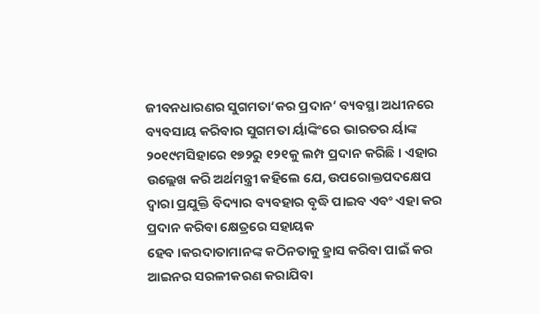ଜୀବନଧାରଣର ସୁଗମତା‘କର ପ୍ରଦାନ’ ବ୍ୟବସ୍ଥା ଅଧୀନରେ ବ୍ୟବସାୟ କରିବାର ସୁଗମତା ର୍ୟାଙ୍କିଂରେ ଭାରତର ର୍ୟାଙ୍କ ୨୦୧୯ମସିହାରେ ୧୭୨ରୁ ୧୨୧କୁ ଲମ୍ପ ପ୍ରଦାନ କରିଛି । ଏହାର ଉଲ୍ଲେଖ କରି ଅର୍ଥମନ୍ତ୍ରୀ କହିଲେ ଯେ, ଉପରୋକ୍ତପଦକ୍ଷେପ ଦ୍ୱାରା ପ୍ରଯୁକ୍ତି ବିଦ୍ୟାର ବ୍ୟବହାର ବୃଦ୍ଧି ପାଇବ ଏବଂ ଏହା କର ପ୍ରଦାନ କରିବା କ୍ଷେତ୍ରରେ ସହାୟକ
ହେବ ।କରଦାତାମାନଙ୍କ କଠିନତାକୁ ହ୍ରାସ କରିବା ପାଇଁ କର ଆଇନର ସରଳୀକରଣ କରାଯିବା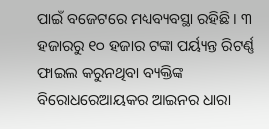ପାଇଁ ବଜେଟରେ ମଧ୍ୟବ୍ୟବସ୍ଥା ରହିଛି । ୩ ହଜାରରୁ ୧୦ ହଜାର ଟଙ୍କା ପର୍ୟ୍ୟନ୍ତ ରିଟର୍ଣ୍ଣ ଫାଇଲ କରୁନଥିବା ବ୍ୟକ୍ତିଙ୍କ ବିରୋଧରେଆୟକର ଆଇନର ଧାରା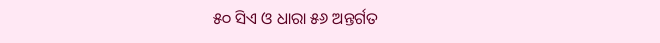୫୦ ସିଏ ଓ ଧାରା ୫୬ ଅନ୍ତର୍ଗତ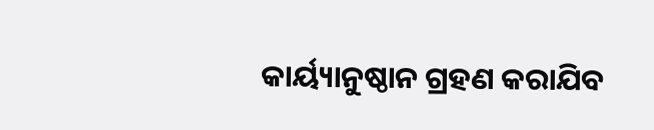କାର୍ୟ୍ୟାନୁଷ୍ଠାନ ଗ୍ରହଣ କରାଯିବ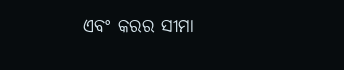ଏବଂ କରର ସୀମା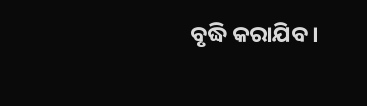ବୃଦ୍ଧି କରାଯିବ ।